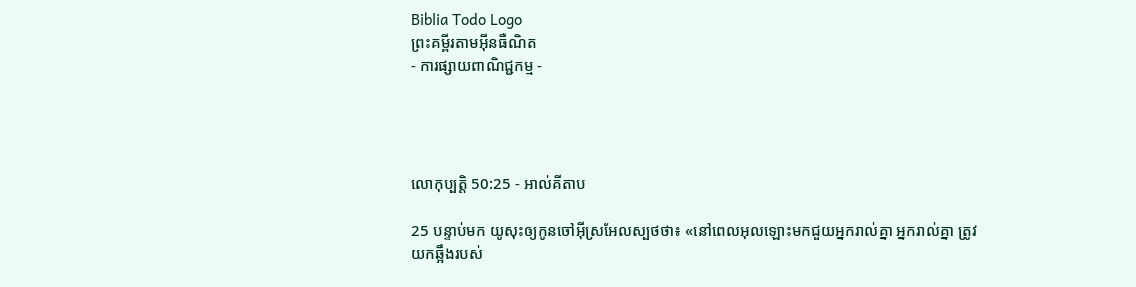Biblia Todo Logo
ព្រះគម្ពីរតាមអ៊ីនធឺណិត
- ការផ្សាយពាណិជ្ជកម្ម -




លោកុ‌ប្បត្តិ 50:25 - អាល់គីតាប

25 បន្ទាប់មក យូសុះឲ្យកូនចៅអ៊ីស្រ‌អែលស្បថថា៖ «នៅពេលអុលឡោះមកជួយអ្នករាល់គ្នា អ្នករាល់គ្នា ត្រូវយកឆ្អឹងរបស់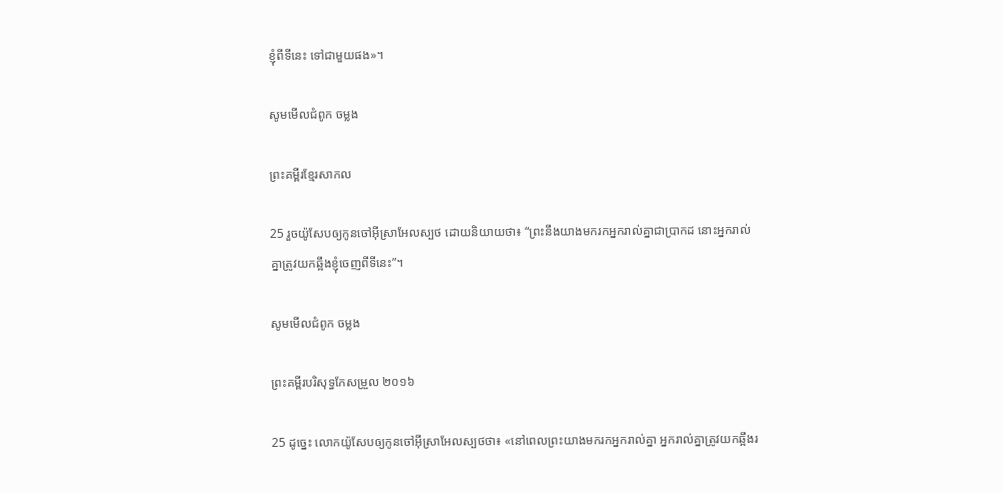ខ្ញុំពីទីនេះ ទៅជាមួយផង»។

សូមមើលជំពូក ចម្លង

ព្រះគម្ពីរខ្មែរសាកល

25 រួចយ៉ូសែបឲ្យកូនចៅអ៊ីស្រាអែលស្បថ ដោយនិយាយថា៖ “ព្រះនឹងយាងមករកអ្នករាល់គ្នាជាប្រាកដ នោះអ្នករាល់គ្នាត្រូវយកឆ្អឹងខ្ញុំចេញពីទីនេះ”។

សូមមើលជំពូក ចម្លង

ព្រះគម្ពីរបរិសុទ្ធកែសម្រួល ២០១៦

25 ដូច្នេះ លោកយ៉ូសែបឲ្យកូនចៅអ៊ីស្រា‌អែលស្បថថា៖ «នៅពេលព្រះយាងមករកអ្នករាល់គ្នា អ្នករាល់គ្នាត្រូវយកឆ្អឹងរ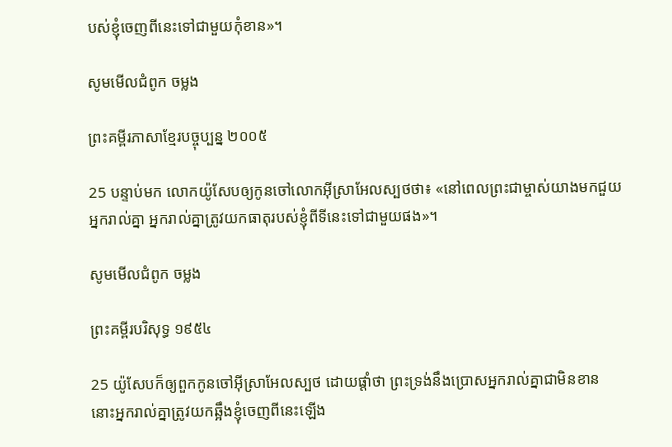បស់ខ្ញុំចេញពីនេះទៅជា‌មួយកុំខាន»។

សូមមើលជំពូក ចម្លង

ព្រះគម្ពីរភាសាខ្មែរបច្ចុប្បន្ន ២០០៥

25 បន្ទាប់មក លោកយ៉ូសែបឲ្យកូនចៅលោកអ៊ីស្រា‌អែលស្បថថា៖ «នៅពេលព្រះ‌ជាម្ចាស់យាងមកជួយអ្នករាល់គ្នា អ្នករាល់គ្នាត្រូវយកធាតុរបស់ខ្ញុំពីទីនេះទៅជាមួយផង»។

សូមមើលជំពូក ចម្លង

ព្រះគម្ពីរបរិសុទ្ធ ១៩៥៤

25 យ៉ូសែបក៏ឲ្យពួកកូនចៅអ៊ីស្រាអែលស្បថ ដោយផ្តាំថា ព្រះ‌ទ្រង់នឹងប្រោសអ្នករាល់គ្នាជាមិនខាន នោះអ្នករាល់គ្នាត្រូវយកឆ្អឹងខ្ញុំចេញពីនេះឡើង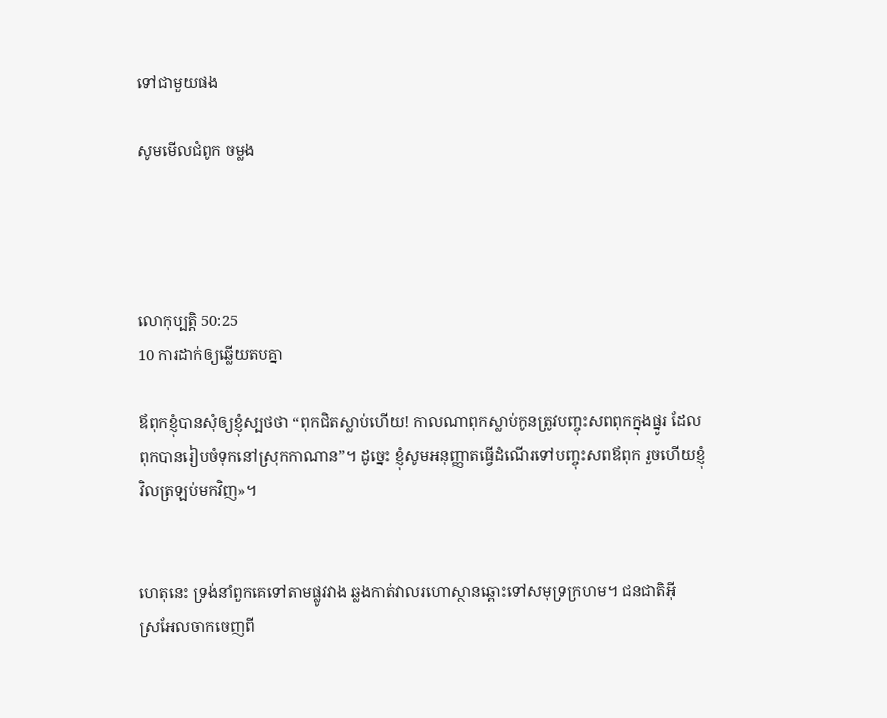ទៅជាមួយផង

សូមមើលជំពូក ចម្លង




លោកុ‌ប្បត្តិ 50:25
10 ការដាក់ឲ្យឆ្លើយតបគ្នា

ឪពុកខ្ញុំបានសុំឲ្យខ្ញុំស្បថថា “ពុកជិតស្លាប់ហើយ! កាលណាពុកស្លាប់កូនត្រូវបញ្ចុះសពពុកក្នុងផ្នូរ ដែលពុកបានរៀបចំទុកនៅស្រុកកាណាន”។ ដូច្នេះ ខ្ញុំសូមអនុញ្ញាតធ្វើដំណើរទៅបញ្ចុះសពឪពុក រួចហើយខ្ញុំវិលត្រឡប់មកវិញ»។


ហេតុនេះ ទ្រង់នាំពួកគេទៅតាមផ្លូវវាង ឆ្លងកាត់វាលរហោ‌ស្ថានឆ្ពោះទៅសមុទ្រក្រហម។ ជន‌ជាតិអ៊ីស្រ‌អែលចាកចេញពី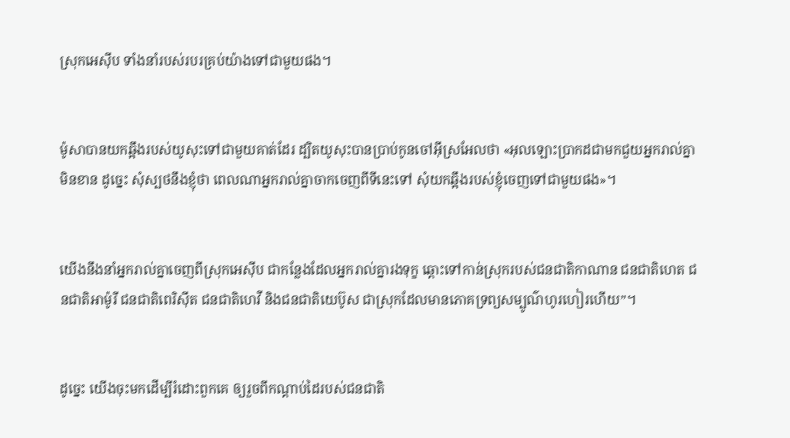ស្រុកអេស៊ីប ទាំងនាំរបស់របរគ្រប់យ៉ាងទៅជាមួយផង។


ម៉ូសាបានយកឆ្អឹងរបស់យូសុះទៅជាមួយគាត់ដែរ ដ្បិតយូសុះបានប្រាប់កូនចៅអ៊ីស្រ‌អែលថា «អុលឡោះប្រាកដជាមកជួយអ្នករាល់គ្នាមិនខាន ដូច្នេះ សុំស្បថនឹងខ្ញុំថា ពេលណាអ្នករាល់គ្នាចាកចេញពីទីនេះទៅ សុំយកឆ្អឹងរបស់ខ្ញុំចេញទៅជាមួយផង»។


យើងនឹងនាំអ្នករាល់គ្នាចេញពីស្រុកអេស៊ីប ជាកន្លែងដែលអ្នករាល់គ្នារងទុក្ខ ឆ្ពោះទៅកាន់ស្រុករបស់ជន‌ជាតិកាណាន ជន‌ជាតិហេត ជន‌ជាតិអាម៉ូ‌រី ជន‌ជាតិពេរិ‌ស៊ីត ជន‌ជាតិហេវី និងជន‌ជាតិយេប៊ូស ជាស្រុកដែលមានភោគទ្រព្យសម្បូណ៌ហូរហៀរហើយ”។


ដូច្នេះ យើងចុះមកដើម្បីរំដោះពួកគេ ឲ្យរួចពីកណ្ដាប់ដៃរបស់ជន‌ជាតិ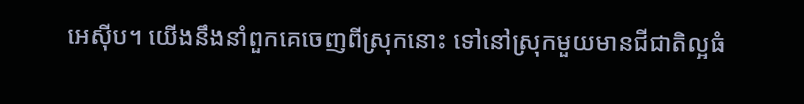អេស៊ីប។ យើងនឹងនាំពួកគេចេញពីស្រុកនោះ ទៅនៅស្រុកមួយមានជីជាតិល្អធំ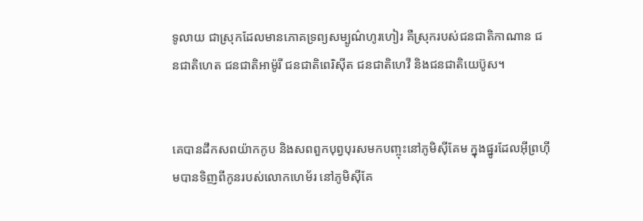ទូលាយ ជាស្រុកដែលមានភោគទ្រព្យសម្បូណ៌ហូរហៀរ គឺស្រុករបស់ជន‌ជាតិកាណាន ជន‌ជាតិហេត ជន‌ជាតិអាម៉ូរី ជន‌ជាតិពេរិ‌ស៊ីត ជន‌ជាតិហេវី និងជន‌ជាតិយេប៊ូស។


គេបានដឹកសពយ៉ាកកូប និងសពពួកបុព្វ‌បុរសមកបញ្ចុះនៅភូមិស៊ី‌គែម ក្នុងផ្នូរដែលអ៊ី‌ព្រហ៊ីមបានទិញពីកូនរបស់លោកហេម័រ នៅភូមិស៊ី‌គែ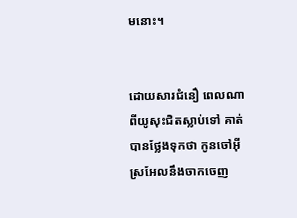មនោះ។


ដោយ‌សារជំនឿ ពេលណាពីយូសុះជិតស្លាប់ទៅ គាត់បានថ្លែងទុកថា កូនចៅអ៊ីស្រ‌អែលនឹងចាកចេញ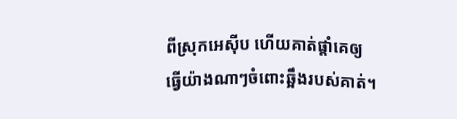ពីស្រុកអេស៊ីប ហើយគាត់ផ្ដាំគេឲ្យធ្វើយ៉ាងណាៗចំពោះឆ្អឹងរបស់គាត់។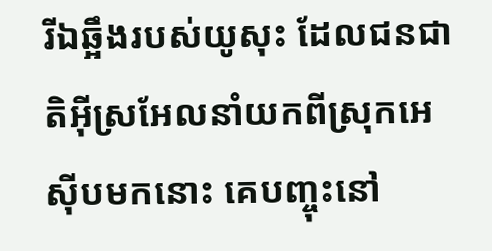រីឯឆ្អឹងរបស់យូសុះ ដែលជន‌ជាតិអ៊ីស្រ‌អែលនាំយកពីស្រុកអេស៊ីបមកនោះ គេបញ្ចុះនៅ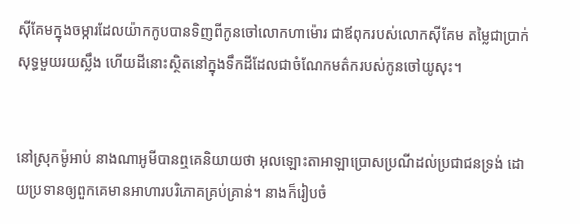ស៊ីគែមក្នុងចម្ការដែលយ៉ាកកូបបានទិញពីកូនចៅលោកហាម៉ោរ ជាឪពុករបស់លោកស៊ីគែម តម្លៃជាប្រាក់សុទ្ធមួយរយស្លឹង ហើយដីនោះស្ថិតនៅក្នុងទឹកដីដែលជាចំណែកមត៌ករបស់កូនចៅយូសុះ។


នៅស្រុកម៉ូអាប់ នាងណា‌អូមីបានឮគេនិយាយថា អុលឡោះ‌តាអាឡាប្រោសប្រណីដល់ប្រជា‌ជនទ្រង់ ដោយប្រទានឲ្យពួកគេមានអាហារបរិភោគគ្រប់គ្រាន់។ នាងក៏រៀប‌ចំ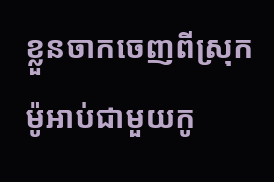ខ្លួនចាកចេញពីស្រុកម៉ូអាប់ជាមួយកូ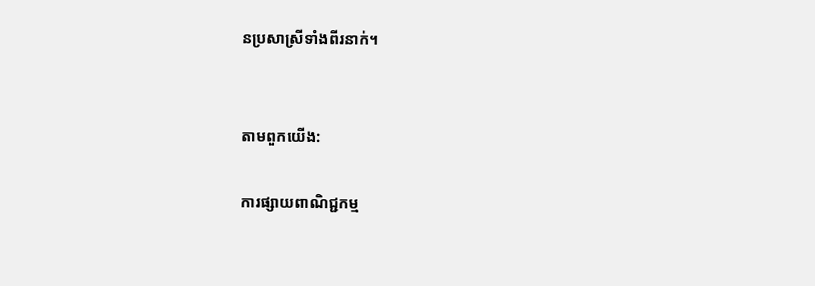នប្រសាស្រីទាំងពីរនាក់។


តាមពួកយើង:

ការផ្សាយពាណិជ្ជកម្ម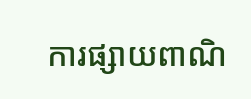ការផ្សាយពាណិ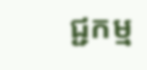ជ្ជកម្ម